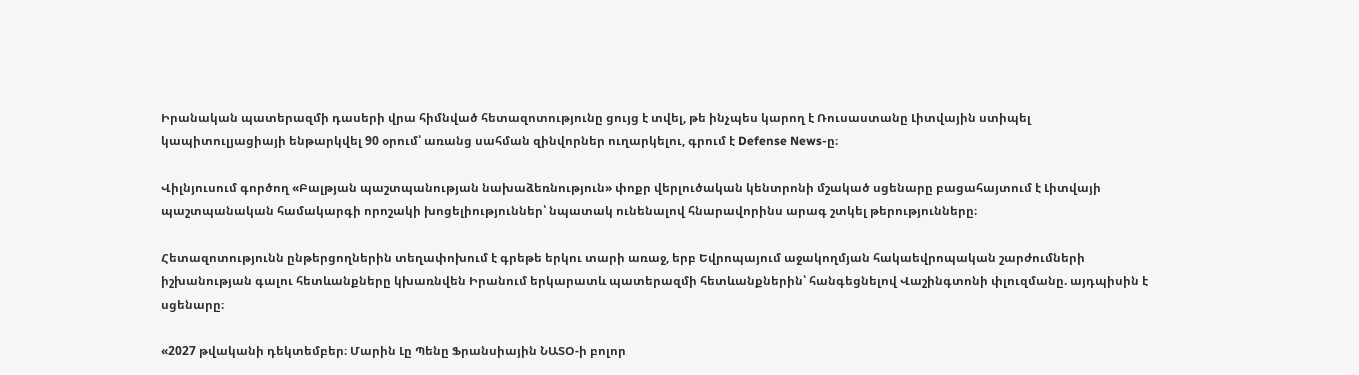Իրանական պատերազմի դասերի վրա հիմնված հետազոտությունը ցույց է տվել, թե ինչպես կարող է Ռուսաստանը Լիտվային ստիպել կապիտուլյացիայի ենթարկվել 90 օրում՝ առանց սահման զինվորներ ուղարկելու, գրում է Defense News-ը։

Վիլնյուսում գործող «Բալթյան պաշտպանության նախաձեռնություն» փոքր վերլուծական կենտրոնի մշակած սցենարը բացահայտում է Լիտվայի պաշտպանական համակարգի որոշակի խոցելիություններ՝ նպատակ ունենալով հնարավորինս արագ շտկել թերությունները։

Հետազոտությունն ընթերցողներին տեղափոխում է գրեթե երկու տարի առաջ, երբ Եվրոպայում աջակողմյան հակաեվրոպական շարժումների իշխանության գալու հետևանքները կխառնվեն Իրանում երկարատև պատերազմի հետևանքներին՝ հանգեցնելով Վաշինգտոնի փլուզմանը. այդպիսին է սցենարը։

«2027 թվականի դեկտեմբեր։ Մարին Լը Պենը Ֆրանսիային ՆԱՏՕ-ի բոլոր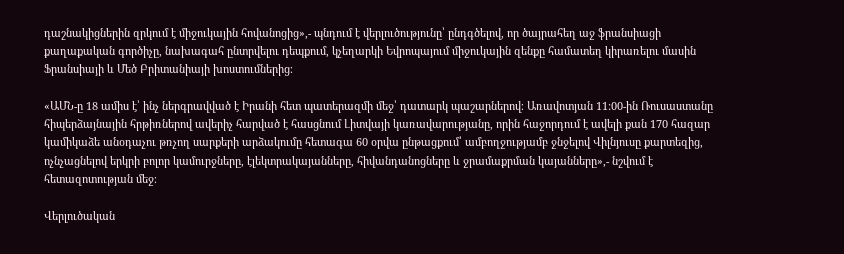դաշնակիցներին զրկում է միջուկային հովանոցից»,- պնդում է վերլուծությունը՝ ընդգծելով, որ ծայրահեղ աջ ֆրանսիացի քաղաքական գործիչը, նախագահ ընտրվելու դեպքում, կչեղարկի Եվրոպայում միջուկային զենքը համատեղ կիրառելու մասին Ֆրանսիայի և Մեծ Բրիտանիայի խոստումներից։

«ԱՄՆ-ը 18 ամիս է՝ ինչ ներգրավված է Իրանի հետ պատերազմի մեջ՝ դատարկ պաշարներով։ Առավոտյան 11:00-ին Ռուսաստանը հիպերձայնային հրթիռներով ավերիչ հարված է հասցնում Լիտվայի կառավարությանը, որին հաջորդում է ավելի քան 170 հազար կամիկաձե անօդաչու թռչող սարքերի արձակումը հետագա 60 օրվա ընթացքում՝ ամբողջությամբ ջնջելով Վիլնյուսը քարտեզից, ոչնչացնելով երկրի բոլոր կամուրջները, էլեկտրակայանները, հիվանդանոցները և ջրամաքրման կայանները»,- նշվում է հետազոտության մեջ։

Վերլուծական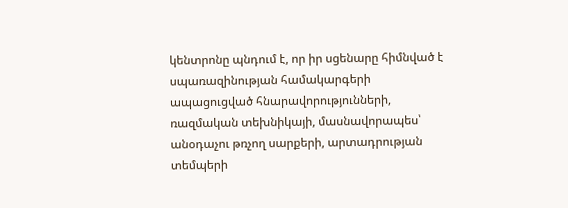կենտրոնը պնդում է, որ իր սցենարը հիմնված է սպառազինության համակարգերի ապացուցված հնարավորությունների, ռազմական տեխնիկայի, մասնավորապես՝ անօդաչու թռչող սարքերի, արտադրության տեմպերի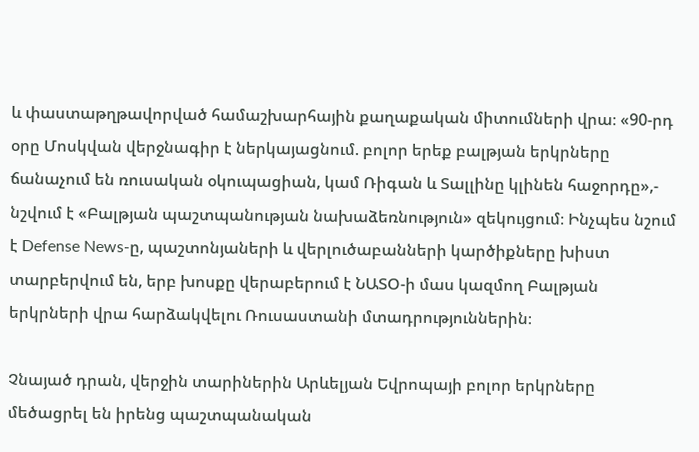և փաստաթղթավորված համաշխարհային քաղաքական միտումների վրա։ «90-րդ օրը Մոսկվան վերջնագիր է ներկայացնում. բոլոր երեք բալթյան երկրները ճանաչում են ռուսական օկուպացիան, կամ Ռիգան և Տալլինը կլինեն հաջորդը»,- նշվում է «Բալթյան պաշտպանության նախաձեռնություն» զեկույցում։ Ինչպես նշում է Defense News-ը, պաշտոնյաների և վերլուծաբանների կարծիքները խիստ տարբերվում են, երբ խոսքը վերաբերում է ՆԱՏՕ-ի մաս կազմող Բալթյան երկրների վրա հարձակվելու Ռուսաստանի մտադրություններին։

Չնայած դրան, վերջին տարիներին Արևելյան Եվրոպայի բոլոր երկրները մեծացրել են իրենց պաշտպանական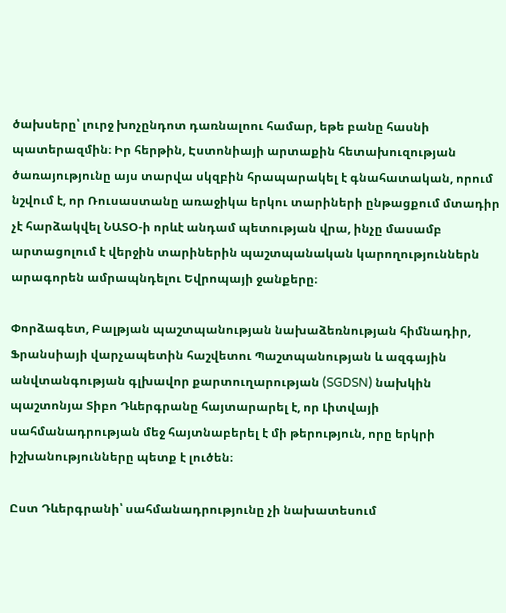ծախսերը՝ լուրջ խոչընդոտ դառնալոու համար, եթե բանը հասնի պատերազմին։ Իր հերթին, Էստոնիայի արտաքին հետախուզության ծառայությունը այս տարվա սկզբին հրապարակել է գնահատական, որում նշվում է, որ Ռուսաստանը առաջիկա երկու տարիների ընթացքում մտադիր չէ հարձակվել ՆԱՏՕ-ի որևէ անդամ պետության վրա, ինչը մասամբ արտացոլում է վերջին տարիներին պաշտպանական կարողություններն արագորեն ամրապնդելու Եվրոպայի ջանքերը։

Փորձագետ, Բալթյան պաշտպանության նախաձեռնության հիմնադիր, Ֆրանսիայի վարչապետին հաշվետու Պաշտպանության և ազգային անվտանգության գլխավոր քարտուղարության (SGDSN) նախկին պաշտոնյա Տիբո Դևերգրանը հայտարարել է, որ Լիտվայի սահմանադրության մեջ հայտնաբերել է մի թերություն, որը երկրի իշխանությունները պետք է լուծեն։

Ըստ Դևերգրանի՝ սահմանադրությունը չի նախատեսում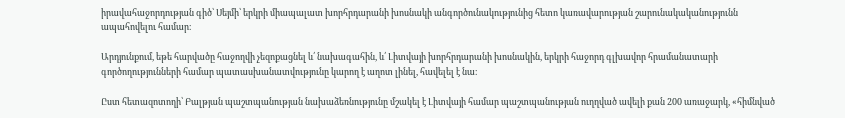իրավահաջորդության գիծ՝ Սեյմի՝ երկրի միապալատ խորհրդարանի խոսնակի անգործունակությունից հետո կառավարության շարունակականությունն ապահովելու համար։

Արդյունքում, եթե հարվածը հաջողվի չեզոքացնել և՛ նախագահին, և՛ Լիտվայի խորհրդարանի խոսնակին, երկրի հաջորդ գլխավոր հրամանատարի գործողությունների համար պատասխանատվությունը կարող է աղոտ լինել, հավելել է նա։

Ըստ հետազոտողի՝ Բալթյան պաշտպանության նախաձեռնությունը մշակել է Լիտվայի համար պաշտպանության ուղղված ավելի քան 200 առաջարկ, «հիմնված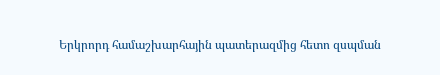Երկրորդ համաշխարհային պատերազմից հետո զսպման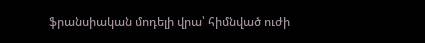ֆրանսիական մոդելի վրա՝ հիմնված ուժի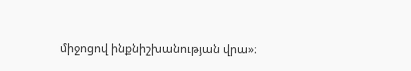միջոցով ինքնիշխանության վրա»։